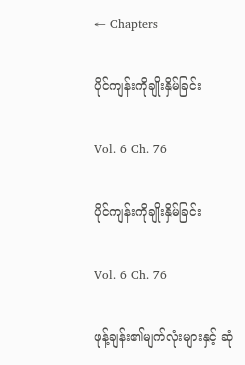← Chapters

ပိုင်ကျန်းကိုချိုးနှိမ်ခြင်း

Vol. 6 Ch. 76

ပိုင်ကျန်းကိုချိုးနှိမ်ခြင်း

Vol. 6 Ch. 76

ဖုန့်ချန်း၏မျက်လုံးများနှင့် ဆုံ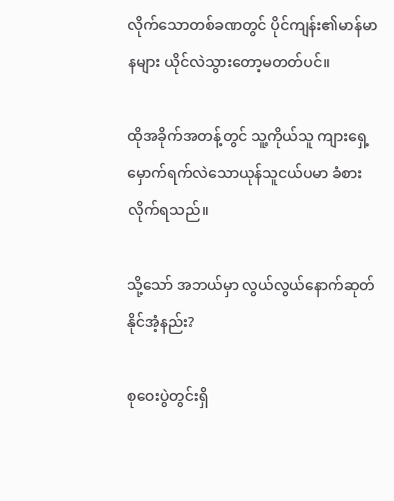လိုက်‌သောတစ်ခဏတွင် ပိုင်ကျန်း၏မာန်မာနများ ယိုင်လဲသွားတော့မတတ်ပင်။

ထိုအခိုက်အတန့်တွင် သူ့ကိုယ်သူ ကျားရှေ့မှောက်ရက်လဲသောယုန်သူငယ်ပမာ ခံစားလိုက်ရသည်။

သို့သော် အဘယ်မှာ လွယ်လွယ်နောက်ဆုတ်နိုင်အံ့နည်း?

စုဝေးပွဲတွင်းရှိ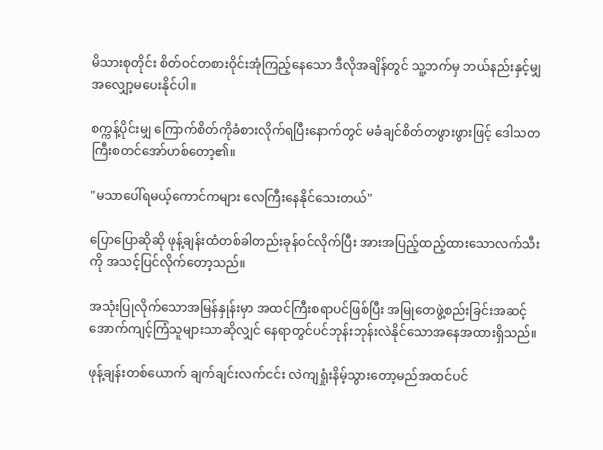မိသားစုတိုင်း စိတ်ဝင်တစားဝိုင်းအုံကြည့်နေသော ဒီလိုအချိန်တွင် သူ့ဘက်မှ ဘယ်နည်းနှင့်မျှအလျှော့မပေးနိုင်ပါ။

စက္ကန့်ပိုင်းမျှ ကြောက်စိတ်ကိုခံစားလိုက်ရပြီးနောက်တွင် မခံချင်စိတ်တဖွားဖွားဖြင့် ဒေါသတကြီးစတင်အော်ဟစ်တော့၏။

"မသာပေါ်ရမယ့်ကောင်ကများ လေကြီးနေနိုင်သေးတယ်"

ပြောပြောဆိုဆို ဖုန့်ချန်းထံတစ်ခါတည်းခုန်ဝင်လိုက်ပြီး အားအပြည့်ထည့်ထားသောလက်သီးကို အသင့်ပြင်လိုက်တော့သည်။

အသုံးပြုလိုက်သောအမြန်နှုန်းမှာ အထင်ကြီးစရာပင်ဖြစ်ပြီး အမြုတေဖွဲ့စည်းခြင်းအဆင့်အောက်ကျင့်ကြံသူများသာဆိုလျှင် နေရာတွင်ပင်ဘုန်းဘုန်းလဲနိုင်သောအနေအထားရှိသည်။

ဖုန့်ချန်းတစ်ယောက် ချက်ချင်းလက်ငင်း လဲကျရှုံးနိမ့်သွားတော့မည်အထင်ပင်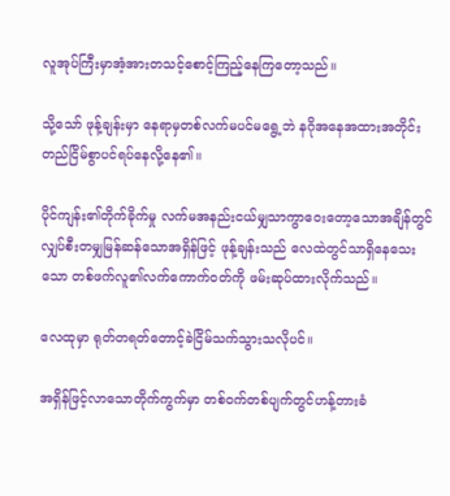လူအုပ်ကြီးမှာအံ့အားတသင့်စောင့်ကြည့်နေကြတော့သည်။

သို့သော် ဖုန့်ချန်းမှာ နေရာမှတစ်လက်မပင်မရွေ့ဘဲ နဂိုအနေအထားအတိုင်း တည်ငြိမ်စွာပင်ရပ်နေလို့နေ၏။

ပိုင်ကျန်း၏တိုက်ခိုက်မှု လက်မအနည်းငယ်မျှသာကွာဝေးတော့သောအချိန်တွင် လျှပ်စီးတမျှမြန်ဆန်သောအရှိန်ဖြင့် ဖုန့်ချန်းသည် လေထဲတွင်သာရှိနေသေးသော တစ်ဖက်လူ၏လက်ကောက်ဝတ်ကို ဖမ်းဆုပ်ထားလိုက်သည်။

လေထုမှာ ရုတ်တရတ်တောင့်ခဲငြိမ်သက်သွားသလိုပင်။

အရှိန်ဖြင့်လာသောတိုက်ကွက်မှာ တစ်ဝက်တစ်ပျက်တွင်ဟန့်တားခံ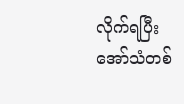လိုက်ရပြီး အော်သံတစ်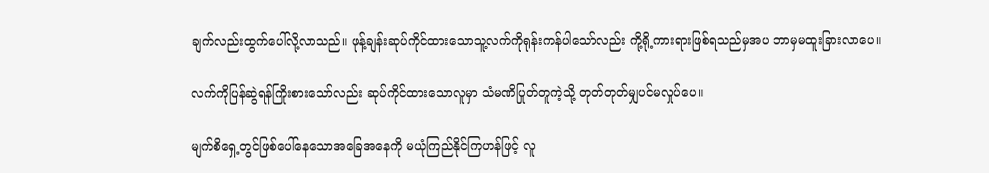ချက်လည်းထွက်‌ပေါ်လို့လာသည်။ ဖုန့်ချန်းဆုပ်ကိုင်ထားသောသူ့လက်ကိုရုန်းကန်ပါသော်လည်း ကို့ရို့ကားရားဖြစ်ရသည်မှအပ ဘာမှမထူးခြားလာပေ။

လက်ကိုပြန်ဆွဲရန်ကြိုးစားသော်လည်း ဆုပ်ကိုင်ထားသောလူမှာ သံမဏိပြုတ်တူကဲ့သို့ တုတ်တုတ်မျှပင်မလှုပ်ပေ။

မျက်စိရှေ့တွင်ဖြစ်ပေါ်နေသောအခြေအနေကို မယုံကြည်နိုင်ကြဟန်ဖြင့် လူ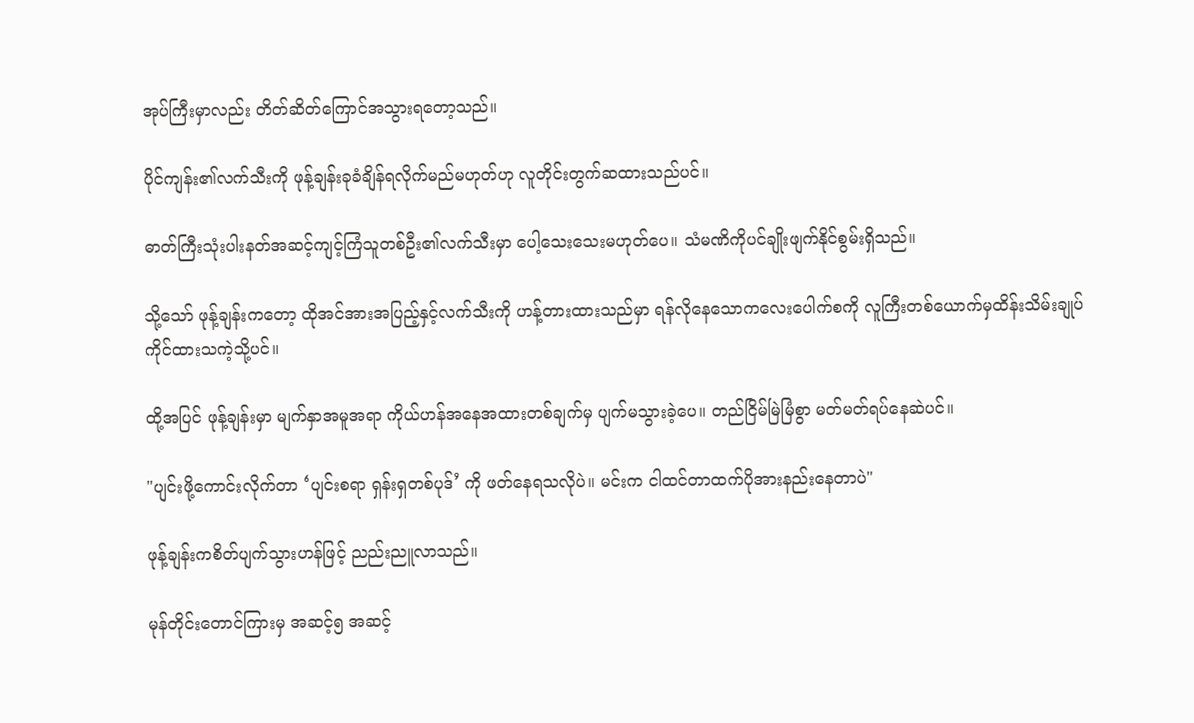အုပ်ကြီးမှာလည်း တိတ်ဆိတ်ကြောင်အသွားရတော့သည်။

ပိုင်ကျန်း၏လက်သီးကို ဖုန့်ချန်းခုခံချိန်ရလိုက်မည်မဟုတ်ဟု လူတိုင်းတွက်ဆထားသည်ပင်။

ဓာတ်ကြီးသုံးပါးနတ်အဆင့်ကျင့်ကြံသူတစ်ဦး၏လက်သီးမှာ ပေါ့သေးသေးမဟုတ်ပေ။ သံမဏိကိုပင်ချိုးဖျက်နိုင်စွမ်းရှိသည်။

သို့သော် ဖုန့်ချန်းကတော့ ထိုအင်အားအပြည့်နှင့်လက်သီးကို ဟန့်တားထားသည်မှာ ရန်လိုနေသောကလေးပေါက်စကို လူကြီးတစ်ယောက်မှထိန်းသိမ်းချုပ်ကိုင်ထားသကဲ့သို့ပင်။

ထို့အပြင် ဖုန့်ချန်းမှာ မျက်နှာအမူအရာ ကိုယ်ဟန်အနေအထားတစ်ချက်မှ ပျက်မသွားခဲ့ပေ။ တည်ငြိမ်မြဲမြံစွာ မတ်မတ်ရပ်နေဆဲပင်။

"ပျင်းဖို့ကောင်းလိုက်တာ ‘ပျင်းစရာ ရှန်းရှတစ်ပုဒ်’ ကို ဖတ်နေရသလိုပဲ။ မင်းက ငါထင်တာထက်ပိုအားနည်းနေတာပဲ"

ဖုန့်ချန်းကစိတ်ပျက်သွားဟန်ဖြင့် ညည်းညူလာသည်။

မုန်တိုင်းတောင်ကြားမှ အဆင့်၅ အဆင့်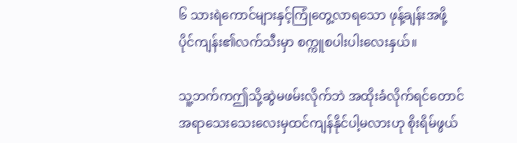၆ သားရဲကောင်များနှင့်ကြုံတွေ့လာရသော ဖုန့်ချန်းအဖို့ ပိုင်ကျန်း၏လက်သီးမှာ စက္ကူစပါးပါးလေးနှယ်။

သူ့ဘက်ကဤသို့ဆွဲမဖမ်းလိုက်ဘဲ အထိုးခံလိုက်ရင်တောင် အရာသေးသေးလေးမှထင်ကျန်နိုင်ပါ့မလားဟု စိုးရိမ်ဖွယ်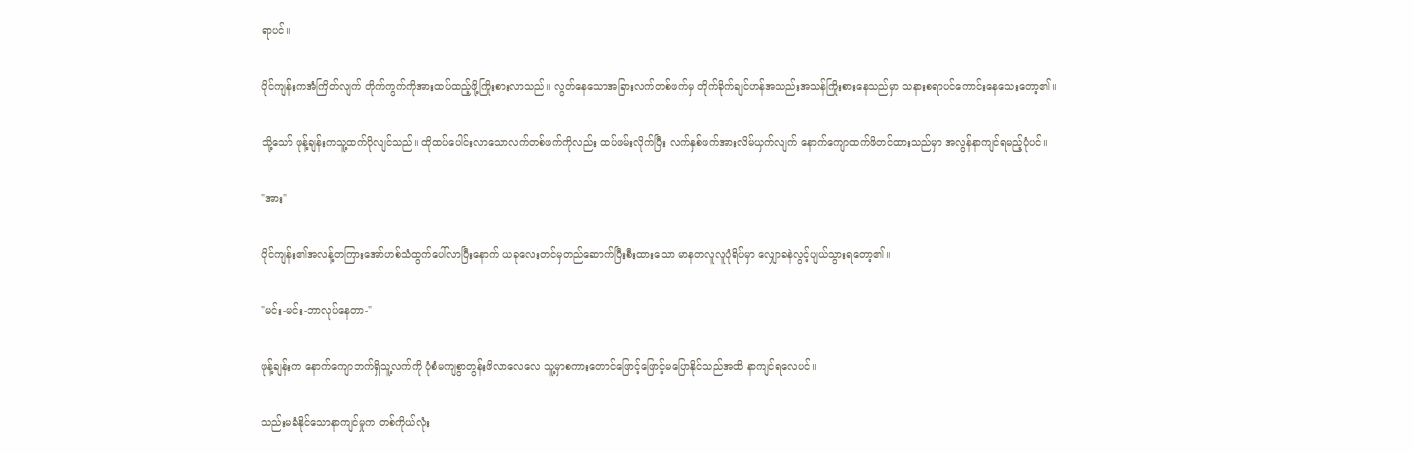ရာပင်။

ပိုင်ကျန်းကအံကြိတ်လျက် တိုက်ကွက်ကိုအားထပ်ထည့်ဖို့ကြိုးစားလာသည်။ လွတ်နေသောအခြားလက်တစ်ဖက်မှ တိုက်ခိုက်ချင်ဟန်အသည်းအသန်ကြိုးစားနေသည်မှာ သနားစရာပင်ကောင်းနေသေးတော့၏။

သို့သော် ဖုန့်ချန်းကသူ့ထက်ပိုလျင်သည်။ ထိုထပ်ပေါင်းလာသောလက်တစ်ဖက်ကိုလည်း ထပ်ဖမ်းလိုက်ပြီး လက်နှစ်ဖက်အားလိမ်ယှက်လျက် နောက်ကျောထက်ဖိတင်ထားသည်မှာ အလွန်နာကျင်ရမည့်ပုံပင်။

"အား"

ပိုင်ကျန်း၏အလန့်တကြားအော်ဟစ်သံထွက်ပေါ်လာပြီးနောက် ယခုလေးတင်မှတည်ဆောက်ပြီးစီးထားသော မာနတလူလူပုံရိပ်မှာ လျှောခနဲလွင့်ပျယ်သွားရတော့၏။

"မင်း-မင်း-ဘာလုပ်နေတာ-"

ဖုန့်ချန်းက နောက်ကျောဘက်ရှိသူ့လက်ကို ပုံစံမကျစွာတွန်းဖိလာလေလေ သူ့မှာစကားတောင်‌ဖြောင့်ဖြောင့်မပြောနိုင်သည်အထိ နာကျင်ရလေပင်။

သည်းမခံနိုင်သောနာကျင်မှုက တစ်ကိုယ်လုံး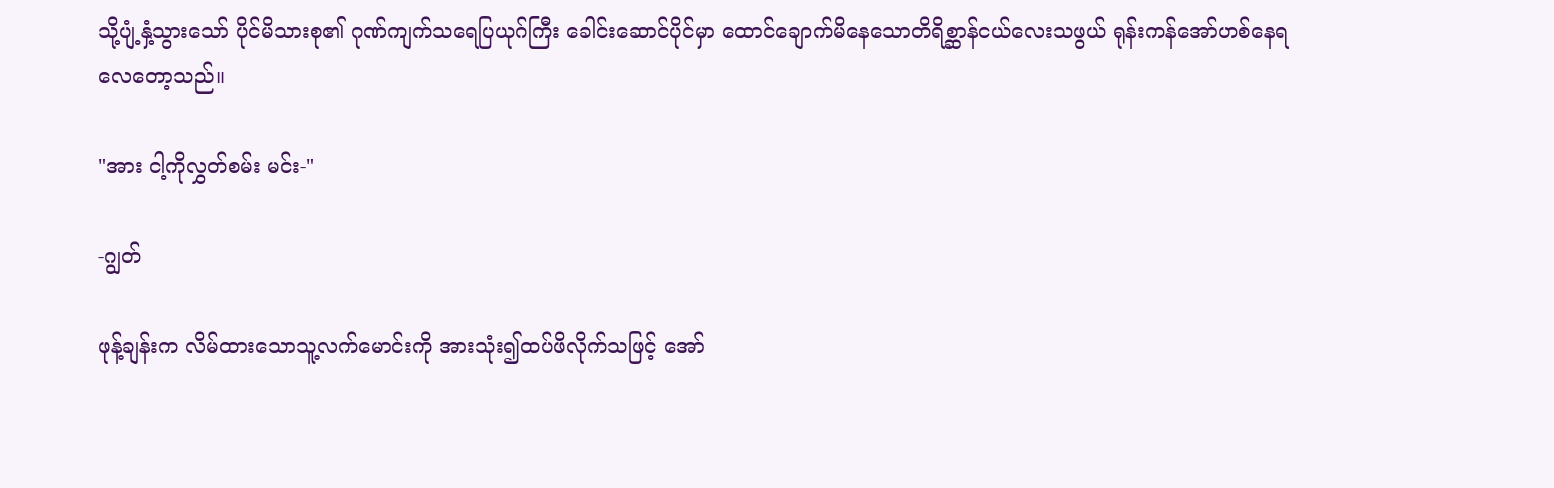သို့ပျံ့နှံ့သွားသော် ပိုင်မိသားစု၏ ဂုဏ်ကျက်သရေပြယုဂ်ကြီး ခေါင်းဆောင်ပိုင်မှာ ထောင်ချောက်မိနေသောတိရိစ္ဆာန်ငယ်လေးသဖွယ် ရုန်းကန်အော်ဟစ်နေရလေတော့သည်။

"အား ငါ့ကိုလွှတ်စမ်း မင်း-"

-ဂျွတ်

ဖုန့်ချန်းက လိမ်ထားသောသူ့လက်မောင်းကို အားသုံး၍ထပ်ဖိလိုက်သဖြင့် အော်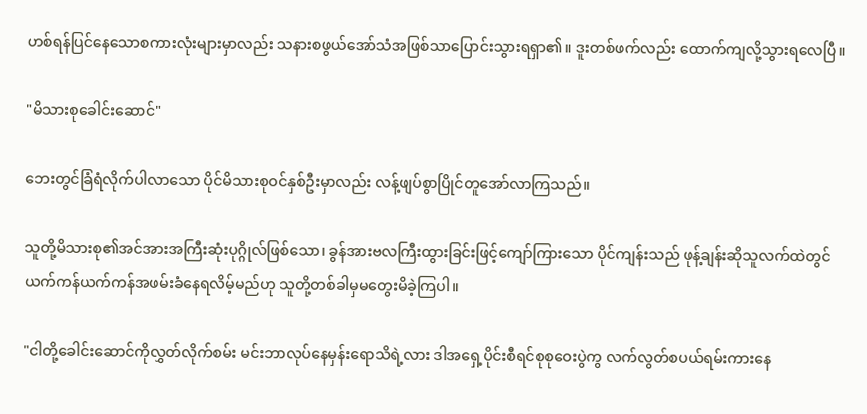ဟစ်ရန်ပြင်နေသောစကားလုံးများမှာလည်း သနားစဖွယ်အော်သံအဖြစ်သာပြောင်းသွားရရှာ၏။ ဒူးတစ်ဖက်လည်း ထောက်ကျလို့သွားရလေပြီ။

"မိသားစုခေါင်းဆောင်"

ဘေးတွင်ခြံရံလိုက်ပါလာသော ပိုင်မိသားစုဝင်နှစ်ဦးမှာလည်း လန့်ဖျပ်စွာပြိုင်တူအော်လာကြသည်။

သူတို့မိသားစု၏အင်အားအကြီးဆုံးပုဂ္ဂိုလ်ဖြစ်သော၊ ခွန်အားဗလကြီးထွားခြင်းဖြင့်ကျော်ကြားသော ပိုင်ကျန်းသည် ဖုန့်ချန်းဆိုသူလက်ထဲတွင် ယက်ကန်ယက်ကန်အဖမ်းခံနေရလိမ့်မည်ဟု သူတို့တစ်ခါမှမတွေးမိခဲ့ကြပါ။

"ငါတို့ခေါင်းဆောင်ကိုလွှတ်လိုက်စမ်း မင်းဘာလုပ်နေမှန်းရောသိရဲ့လား ဒါအ‌ရှေ့ပိုင်းစီရင်စုစု‌ဝေးပွဲကွ လက်လွတ်စပယ်ရမ်းကားနေ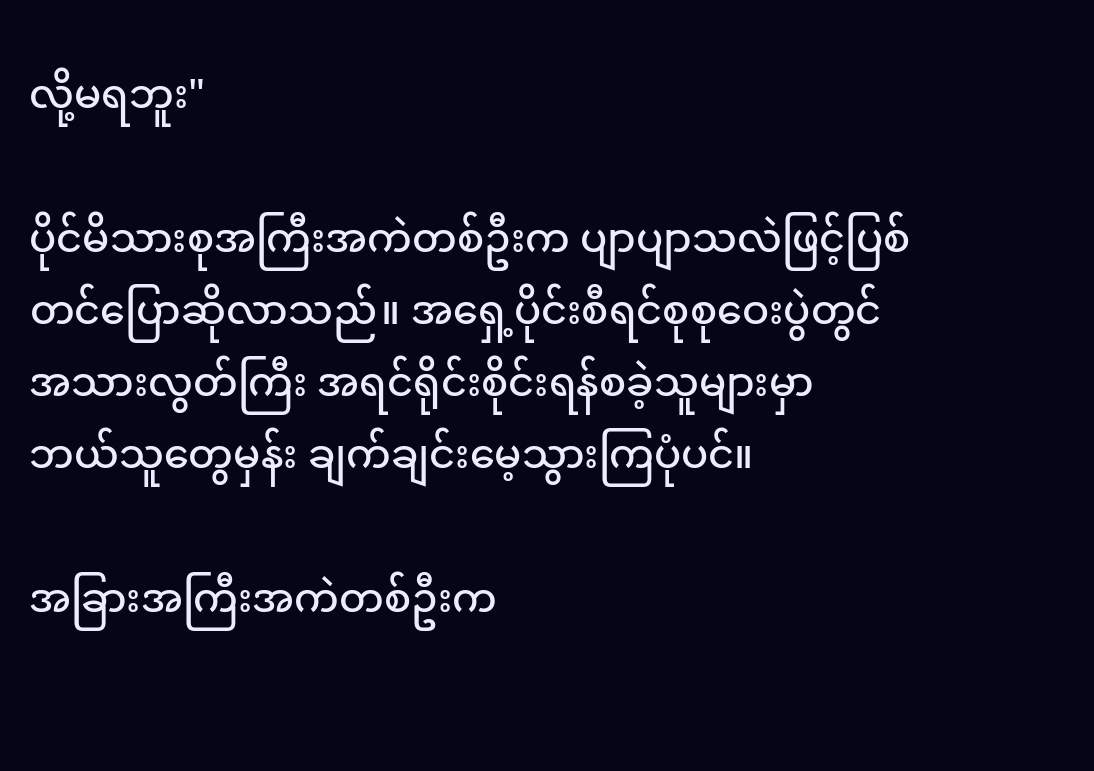လို့မရဘူး"

ပိုင်မိသားစုအကြီးအကဲတစ်ဦးက ပျာပျာသလဲဖြင့်ပြစ်တင်ပြောဆိုလာသည်။ အ‌ရှေ့ပိုင်းစီရင်စုစုဝေးပွဲတွင် အသားလွတ်ကြီး အရင်ရိုင်းစိုင်းရန်စခဲ့သူများမှာ ဘယ်သူတွေမှန်း ချက်ချင်းမေ့သွားကြပုံပင်။

အခြားအကြီးအကဲတစ်ဦးက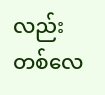လည်း တစ်လေ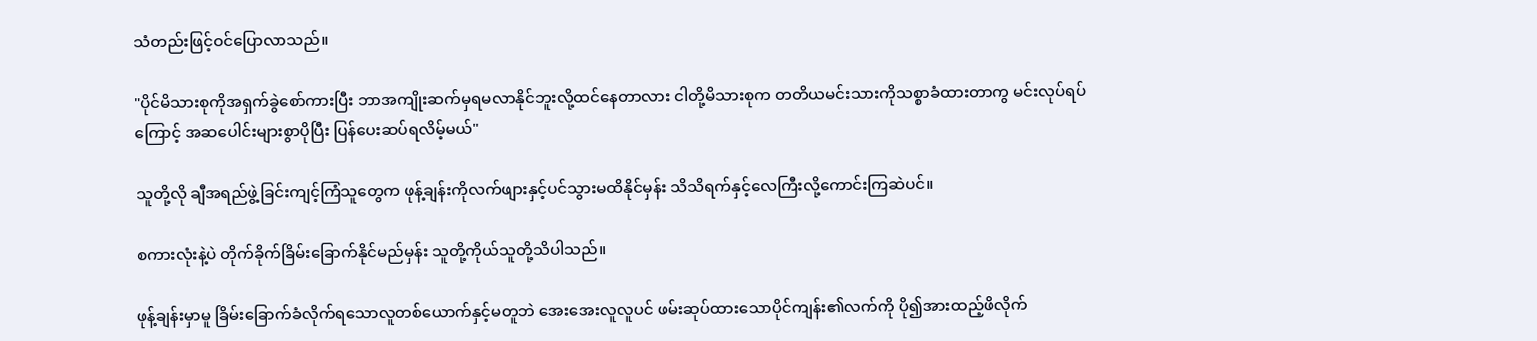သံတည်းဖြင့်ဝင်ပြောလာသည်။

"ပိုင်မိသားစုကိုအရှက်ခွဲစော်ကားပြီး ဘာအကျိုးဆက်မှရမလာနိုင်ဘူးလို့ထင်နေတာလား ငါတို့မိသားစုက တတိယမင်းသားကိုသစ္စာခံထားတာကွ မင်းလုပ်ရပ်ကြောင့် အဆပေါင်းများစွာပိုပြီး ပြန်ပေးဆပ်ရလိမ့်မယ်"

သူတို့လို ချီအရည်ဖွဲ့ခြင်းကျင့်ကြံသူတွေက ဖုန့်ချန်းကိုလက်ဖျားနှင့်ပင်သွားမထိနိုင်မှန်း သိသိရက်နှင့်လေကြီးလို့ကောင်းကြဆဲပင်။

စကားလုံးနဲ့ပဲ တိုက်ခိုက်ခြိမ်းခြောက်နိုင်မည်မှန်း သူတို့ကိုယ်သူတို့သိပါသည်။

ဖုန့်ချန်းမှာမူ ခြိမ်း‌ခြောက်ခံလိုက်ရသောလူတစ်ယောက်နှင့်မတူဘဲ အေးအေးလူလူပင် ဖမ်းဆုပ်ထားသောပိုင်ကျန်း၏လက်ကို ပို၍အားထည့်ဖိလိုက်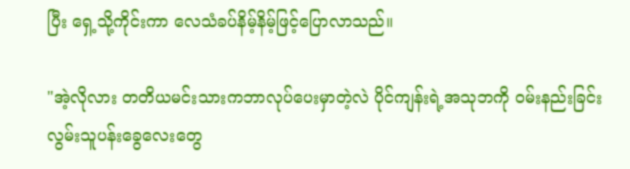ပြီး ရှေ့သို့ကိုင်းကာ လေသံခပ်နိမ့်နိမ့်ဖြင့်ပြောလာသည်။

"အဲ့လိုလား တတိယမင်းသားကဘာလုပ်ပေးမှာတဲ့လဲ ပိုင်ကျန်းရဲ့အသုဘကို ဝမ်းနည်းခြင်း လွမ်းသူပန်းခွေလေးတွေ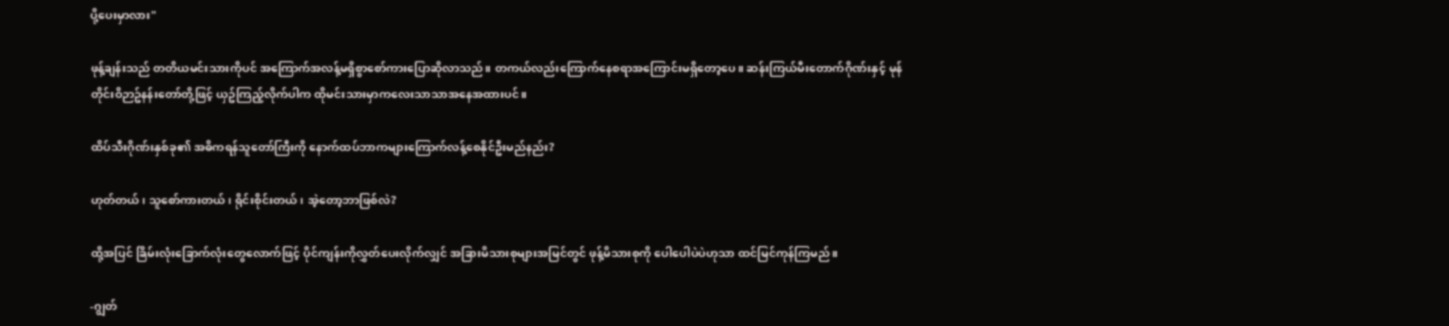ပို့ပေးမှာလား"

ဖုန့်ချန်းသည် တတိယမင်းသားကိုပင် အကြောက်အလန့်မရှိစွာစော်ကားပြောဆိုလာသည်။ တကယ်လည်းကြောက်နေစရာအကြောင်းမရှိတော့ပေ။ ဆန်းကြယ်မီးတောက်ဂိုဏ်းနှင့် မုန်တိုင်းဝိဉာဥ်နန်းတော်တို့ဖြင့် ယှဥ်ကြည့်လိုက်ပါက ထိုမင်းသားမှာကလေးသာသာအနေအထားပင်။

ထိပ်သီးဂိုဏ်းနှစ်ခု၏ အဓိကရန်သူတော်ကြီးကို နောက်ထပ်ဘာကများကြောက်လန့်စေနိုင်ဦးမည်နည်း?

ဟုတ်တယ်၊ သူစော်ကားတယ်၊ ရိုင်းစိုင်းတယ်၊ အဲ့တော့ဘာဖြစ်လဲ?

ထို့အပြင် ခြိမ်းလုံးခြောက်လုံးတွေလောက်ဖြင့် ပိုင်ကျန်းကိုလွှတ်ပေးလိုက်လျှင် အခြားမိသားစုများအမြင်တွင် ဖုန့်မိသားစုကို ပေါပေါပဲပဲဟုသာ ထင်မြင်ကုန်ကြမည်။

-ဂျွတ်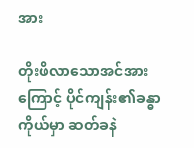အား

တိုးဖိလာသောအင်အားကြောင့် ပိုင်ကျန်း၏ခန္ဓာကိုယ်မှာ ဆတ်ခနဲ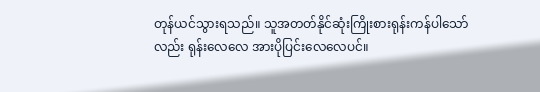တုန်ယင်သွားရသည်။ သူအတတ်နိုင်ဆုံးကြိုးစားရုန်းကန်ပါသော်လည်း ရုန်းလေလေ အားပိုပြင်းလေလေပင်။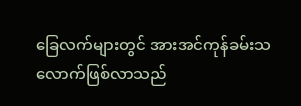ခြေလက်များတွင် အားအင်ကုန်ခမ်းသလောက်ဖြစ်လာသည်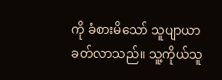ကို ခံစားမိသော် သူပျာယာခတ်လာသည်။ သူ့ကိုယ်သူ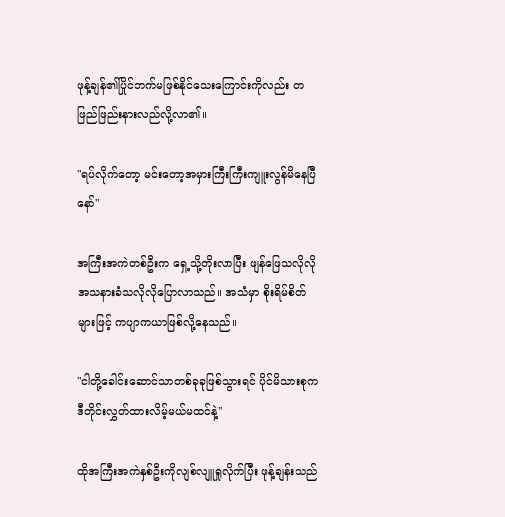ဖုန့်ချန်၏ပြိုင်ဘက်မဖြစ်နိုင်သေးကြောင်းကိုလည်း တဖြည်ဖြည်းနားလည်လို့လာ၏။

"ရပ်လိုက်တော့ မင်းတော့အမှားကြီးကြီးကျူးလွန်မိနေပြီနော်"

အကြီးအကဲတစ်ဦးက ‌ရှေ့သို့တိုးလာပြီး ဖျန်ဖြေသလိုလို အသနားခံသလိုလိုပြောလာသည်။ အသံမှာ စိုးရိမ်စိတ်များဖြင့် ကပျာကယာဖြစ်လို့နေသည်။

"ငါတို့ခေါင်း‌ဆောင်သာတစ်ခုခုဖြစ်သွားရင် ပိုင်မိသားစုက ဒီတိုင်းလွှတ်ထားလိမ့်မယ်မထင်နဲ့"

ထိုအကြီးအကဲနှစ်ဦးကိုလျစ်လျူရှုလိုက်ပြီး ဖုန့်ချန်းသည်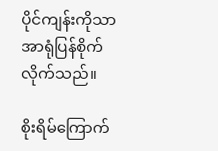ပိုင်ကျန်းကိုသာအာရုံပြန်စိုက်လိုက်သည်။

စိုးရိမ်ကြောက်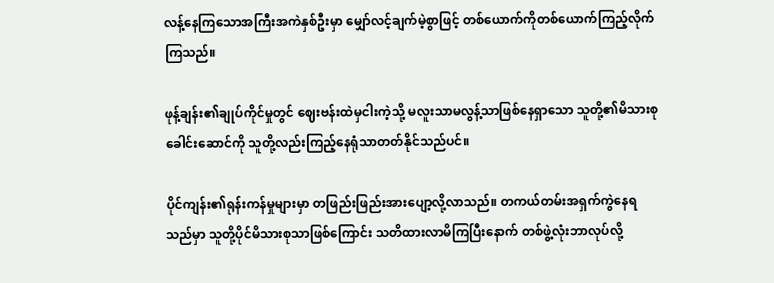လန့်နေကြသောအကြီးအကဲနှစ်ဦးမှာ မျှော်လင့်ချက်မဲ့စွာဖြင့် တစ်ယောက်ကိုတစ်ယောက်ကြည့်လိုက်ကြသည်။

ဖုန့်ချန်း၏ချုပ်ကိုင်မှုတွင် ဈေးဗန်းထဲမှငါးကဲ့သို့ မလူးသာမလွန့်သာဖြစ်နေရှာသော သူတို့၏မိသားစုခေါင်းဆောင်ကို သူတို့လည်းကြည့်နေရုံသာတတ်နိုင်သည်ပင်။

ပိုင်ကျန်း၏ရုန်းကန်မှုများမှာ တဖြည်းဖြည်းအားပျော့လို့လာသည်။ တကယ်တမ်းအရှက်ကွဲနေရသည်မှာ သူတို့ပိုင်မိသားစုသာဖြစ်ကြောင်း သတိထားလာမိကြပြီးနောက် တစ်ဖွဲ့လုံးဘာလုပ်လို့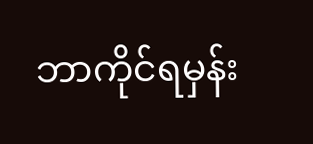ဘာကိုင်ရမှန်း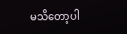မသိတော့ပါ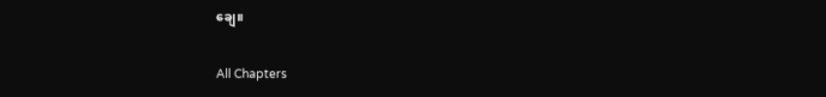ချေ။

All Chapters